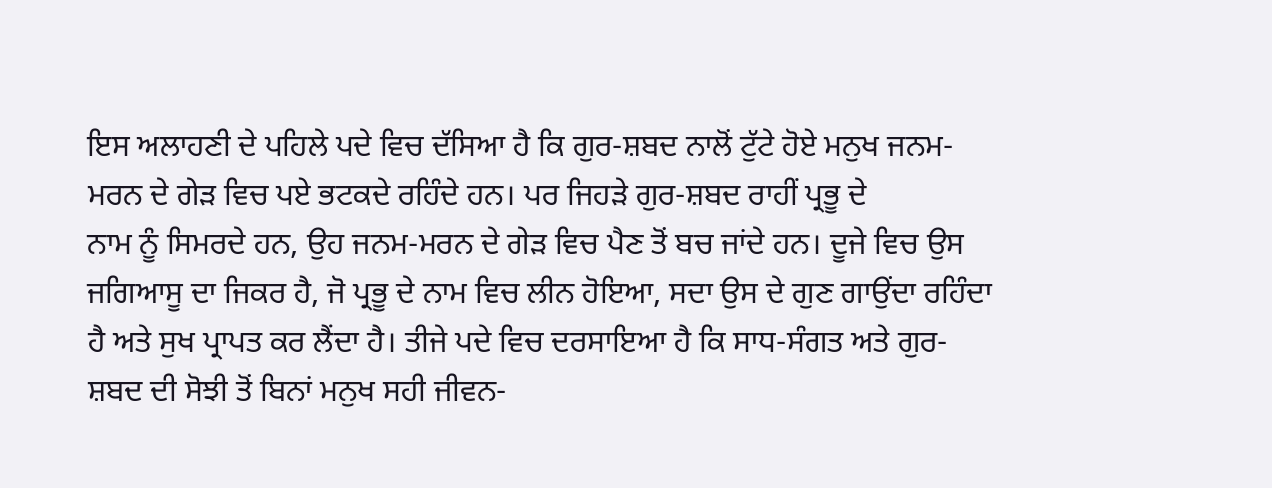ਇਸ ਅਲਾਹਣੀ ਦੇ ਪਹਿਲੇ ਪਦੇ ਵਿਚ ਦੱਸਿਆ ਹੈ ਕਿ ਗੁਰ-ਸ਼ਬਦ ਨਾਲੋਂ ਟੁੱਟੇ ਹੋਏ ਮਨੁਖ ਜਨਮ-ਮਰਨ ਦੇ ਗੇੜ ਵਿਚ ਪਏ ਭਟਕਦੇ ਰਹਿੰਦੇ ਹਨ। ਪਰ ਜਿਹੜੇ ਗੁਰ-ਸ਼ਬਦ ਰਾਹੀਂ ਪ੍ਰਭੂ ਦੇ
ਨਾਮ ਨੂੰ ਸਿਮਰਦੇ ਹਨ, ਉਹ ਜਨਮ-ਮਰਨ ਦੇ ਗੇੜ ਵਿਚ ਪੈਣ ਤੋਂ ਬਚ ਜਾਂਦੇ ਹਨ। ਦੂਜੇ ਵਿਚ ਉਸ ਜਗਿਆਸੂ ਦਾ ਜਿਕਰ ਹੈ, ਜੋ ਪ੍ਰਭੂ ਦੇ ਨਾਮ ਵਿਚ ਲੀਨ ਹੋਇਆ, ਸਦਾ ਉਸ ਦੇ ਗੁਣ ਗਾਉਂਦਾ ਰਹਿੰਦਾ ਹੈ ਅਤੇ ਸੁਖ ਪ੍ਰਾਪਤ ਕਰ ਲੈਂਦਾ ਹੈ। ਤੀਜੇ ਪਦੇ ਵਿਚ ਦਰਸਾਇਆ ਹੈ ਕਿ ਸਾਧ-ਸੰਗਤ ਅਤੇ ਗੁਰ-ਸ਼ਬਦ ਦੀ ਸੋਝੀ ਤੋਂ ਬਿਨਾਂ ਮਨੁਖ ਸਹੀ ਜੀਵਨ-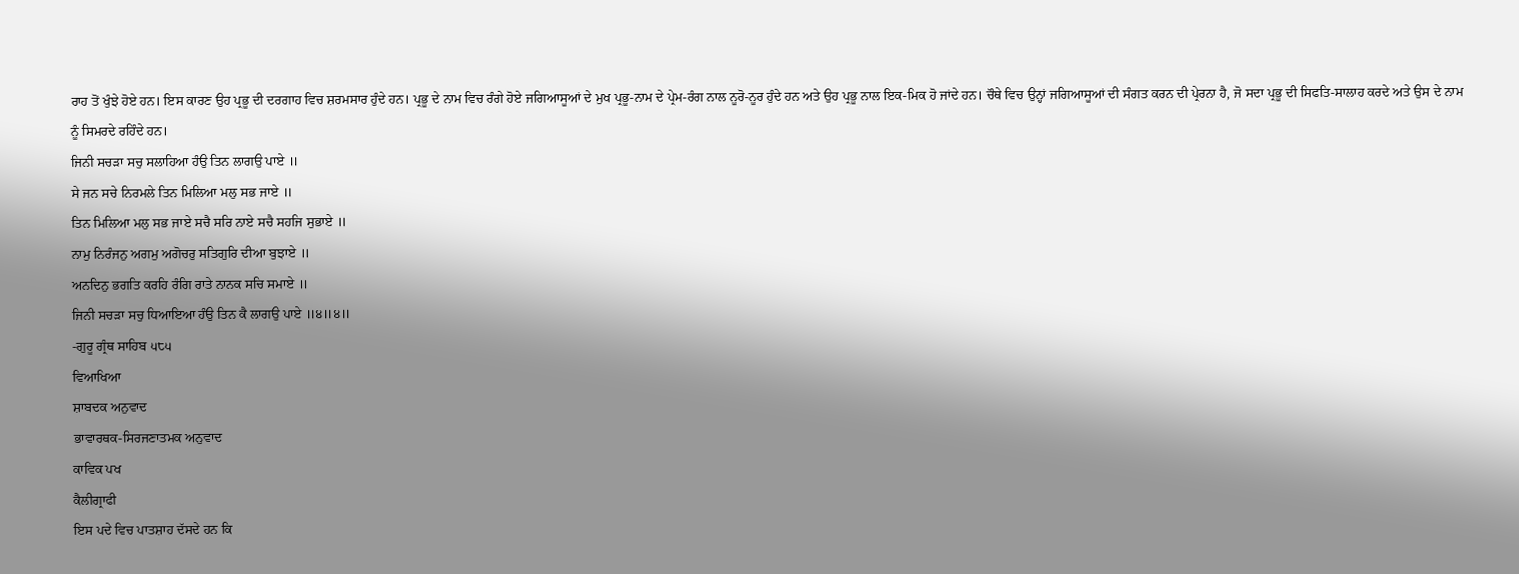ਰਾਹ ਤੋਂ ਖੁੰਝੇ ਹੋਏ ਹਨ। ਇਸ ਕਾਰਣ ਉਹ ਪ੍ਰਭੂ ਦੀ ਦਰਗਾਹ ਵਿਚ ਸ਼ਰਮਸਾਰ ਹੁੰਦੇ ਹਨ। ਪ੍ਰਭੂ ਦੇ ਨਾਮ ਵਿਚ ਰੰਗੇ ਹੋਏ ਜਗਿਆਸੂਆਂ ਦੇ ਮੁਖ ਪ੍ਰਭੂ-ਨਾਮ ਦੇ ਪ੍ਰੇਮ-ਰੰਗ ਨਾਲ ਨੂਰੋ-ਨੂਰ ਹੁੰਦੇ ਹਨ ਅਤੇ ਉਹ ਪ੍ਰਭੂ ਨਾਲ ਇਕ-ਮਿਕ ਹੋ ਜਾਂਦੇ ਹਨ। ਚੌਥੇ ਵਿਚ ਉਨ੍ਹਾਂ ਜਗਿਆਸੂਆਂ ਦੀ ਸੰਗਤ ਕਰਨ ਦੀ ਪ੍ਰੇਰਨਾ ਹੈ, ਜੋ ਸਦਾ ਪ੍ਰਭੂ ਦੀ ਸਿਫਤਿ-ਸਾਲਾਹ ਕਰਦੇ ਅਤੇ ਉਸ ਦੇ ਨਾਮ ਨੂੰ ਸਿਮਰਦੇ ਰਹਿੰਦੇ ਹਨ।
ਜਿਨੀ ਸਚੜਾ ਸਚੁ ਸਲਾਹਿਆ ਹੰਉ ਤਿਨ ਲਾਗਉ ਪਾਏ ॥
ਸੇ ਜਨ ਸਚੇ ਨਿਰਮਲੇ ਤਿਨ ਮਿਲਿਆ ਮਲੁ ਸਭ ਜਾਏ ॥
ਤਿਨ ਮਿਲਿਆ ਮਲੁ ਸਭ ਜਾਏ ਸਚੈ ਸਰਿ ਨਾਏ ਸਚੈ ਸਹਜਿ ਸੁਭਾਏ ॥
ਨਾਮੁ ਨਿਰੰਜਨੁ ਅਗਮੁ ਅਗੋਚਰੁ ਸਤਿਗੁਰਿ ਦੀਆ ਬੁਝਾਏ ॥
ਅਨਦਿਨੁ ਭਗਤਿ ਕਰਹਿ ਰੰਗਿ ਰਾਤੇ ਨਾਨਕ ਸਚਿ ਸਮਾਏ ॥
ਜਿਨੀ ਸਚੜਾ ਸਚੁ ਧਿਆਇਆ ਹੰਉ ਤਿਨ ਕੈ ਲਾਗਉ ਪਾਏ ॥੪॥੪॥
-ਗੁਰੂ ਗ੍ਰੰਥ ਸਾਹਿਬ ੫੮੫
ਵਿਆਖਿਆ
ਸ਼ਾਬਦਕ ਅਨੁਵਾਦ
ਭਾਵਾਰਥਕ-ਸਿਰਜਣਾਤਮਕ ਅਨੁਵਾਦ
ਕਾਵਿਕ ਪਖ
ਕੈਲੀਗ੍ਰਾਫੀ
ਇਸ ਪਦੇ ਵਿਚ ਪਾਤਸ਼ਾਹ ਦੱਸਦੇ ਹਨ ਕਿ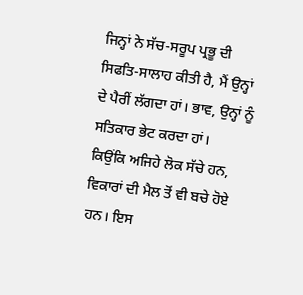ਜਿਨ੍ਹਾਂ ਨੇ ਸੱਚ-ਸਰੂਪ ਪ੍ਰਭੂ ਦੀ ਸਿਫਤਿ-ਸਾਲਾਹ ਕੀਤੀ ਹੈ, ਮੈਂ ਉਨ੍ਹਾਂ ਦੇ ਪੈਰੀਂ ਲੱਗਦਾ ਹਾਂ। ਭਾਵ, ਉਨ੍ਹਾਂ ਨੂੰ ਸਤਿਕਾਰ ਭੇਟ ਕਰਦਾ ਹਾਂ।
ਕਿਉਂਕਿ ਅਜਿਹੇ ਲੋਕ ਸੱਚੇ ਹਨ, ਵਿਕਾਰਾਂ ਦੀ ਮੈਲ ਤੋਂ ਵੀ ਬਚੇ ਹੋਏ ਹਨ। ਇਸ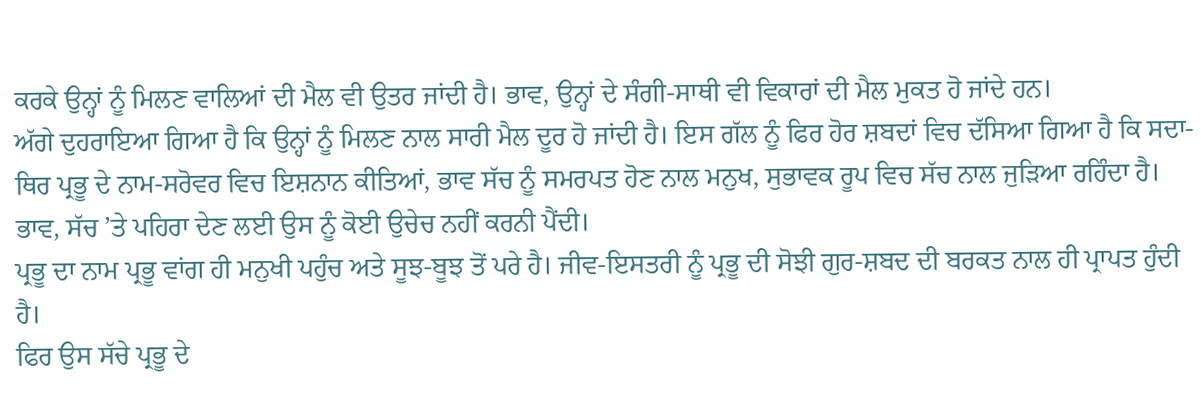ਕਰਕੇ ਉਨ੍ਹਾਂ ਨੂੰ ਮਿਲਣ ਵਾਲਿਆਂ ਦੀ ਮੈਲ ਵੀ ਉਤਰ ਜਾਂਦੀ ਹੈ। ਭਾਵ, ਉਨ੍ਹਾਂ ਦੇ ਸੰਗੀ-ਸਾਥੀ ਵੀ ਵਿਕਾਰਾਂ ਦੀ ਮੈਲ ਮੁਕਤ ਹੋ ਜਾਂਦੇ ਹਨ।
ਅੱਗੇ ਦੁਹਰਾਇਆ ਗਿਆ ਹੈ ਕਿ ਉਨ੍ਹਾਂ ਨੂੰ ਮਿਲਣ ਨਾਲ ਸਾਰੀ ਮੈਲ ਦੂਰ ਹੋ ਜਾਂਦੀ ਹੈ। ਇਸ ਗੱਲ ਨੂੰ ਫਿਰ ਹੋਰ ਸ਼ਬਦਾਂ ਵਿਚ ਦੱਸਿਆ ਗਿਆ ਹੈ ਕਿ ਸਦਾ-ਥਿਰ ਪ੍ਰਭੂ ਦੇ ਨਾਮ-ਸਰੋਵਰ ਵਿਚ ਇਸ਼ਨਾਨ ਕੀਤਿਆਂ, ਭਾਵ ਸੱਚ ਨੂੰ ਸਮਰਪਤ ਹੋਣ ਨਾਲ ਮਨੁਖ, ਸੁਭਾਵਕ ਰੂਪ ਵਿਚ ਸੱਚ ਨਾਲ ਜੁੜਿਆ ਰਹਿੰਦਾ ਹੈ। ਭਾਵ, ਸੱਚ ’ਤੇ ਪਹਿਰਾ ਦੇਣ ਲਈ ਉਸ ਨੂੰ ਕੋਈ ਉਚੇਚ ਨਹੀਂ ਕਰਨੀ ਪੈਂਦੀ।
ਪ੍ਰਭੂ ਦਾ ਨਾਮ ਪ੍ਰਭੂ ਵਾਂਗ ਹੀ ਮਨੁਖੀ ਪਹੁੰਚ ਅਤੇ ਸੂਝ-ਬੂਝ ਤੋਂ ਪਰੇ ਹੈ। ਜੀਵ-ਇਸਤਰੀ ਨੂੰ ਪ੍ਰਭੂ ਦੀ ਸੋਝੀ ਗੁਰ-ਸ਼ਬਦ ਦੀ ਬਰਕਤ ਨਾਲ ਹੀ ਪ੍ਰਾਪਤ ਹੁੰਦੀ ਹੈ।
ਫਿਰ ਉਸ ਸੱਚੇ ਪ੍ਰਭੂ ਦੇ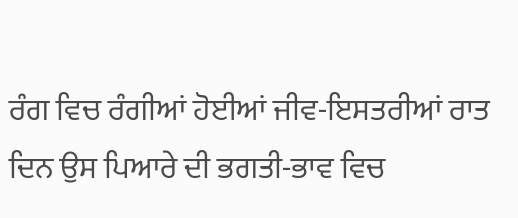ਰੰਗ ਵਿਚ ਰੰਗੀਆਂ ਹੋਈਆਂ ਜੀਵ-ਇਸਤਰੀਆਂ ਰਾਤ ਦਿਨ ਉਸ ਪਿਆਰੇ ਦੀ ਭਗਤੀ-ਭਾਵ ਵਿਚ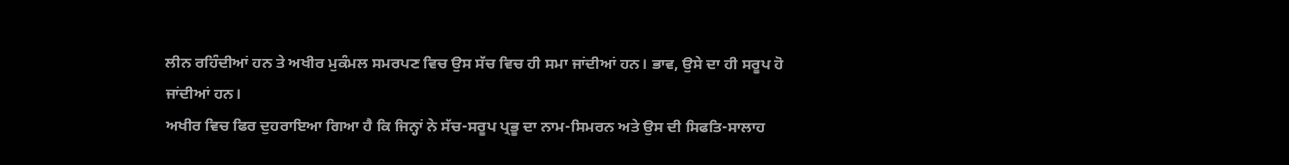ਲੀਨ ਰਹਿੰਦੀਆਂ ਹਨ ਤੇ ਅਖੀਰ ਮੁਕੰਮਲ ਸਮਰਪਣ ਵਿਚ ਉਸ ਸੱਚ ਵਿਚ ਹੀ ਸਮਾ ਜਾਂਦੀਆਂ ਹਨ। ਭਾਵ, ਉਸੇ ਦਾ ਹੀ ਸਰੂਪ ਹੋ ਜਾਂਦੀਆਂ ਹਨ।
ਅਖੀਰ ਵਿਚ ਫਿਰ ਦੁਹਰਾਇਆ ਗਿਆ ਹੈ ਕਿ ਜਿਨ੍ਹਾਂ ਨੇ ਸੱਚ-ਸਰੂਪ ਪ੍ਰਭੂ ਦਾ ਨਾਮ-ਸਿਮਰਨ ਅਤੇ ਉਸ ਦੀ ਸਿਫਤਿ-ਸਾਲਾਹ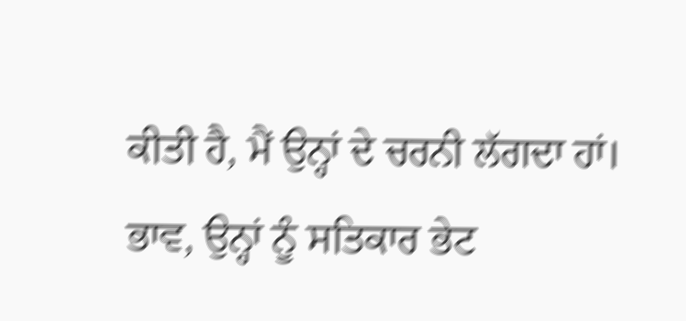ਕੀਤੀ ਹੈ, ਮੈਂ ਉਨ੍ਹਾਂ ਦੇ ਚਰਨੀ ਲੱਗਦਾ ਹਾਂ। ਭਾਵ, ਉਨ੍ਹਾਂ ਨੂੰ ਸਤਿਕਾਰ ਭੇਟ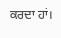ਕਰਦਾ ਹਾਂ।